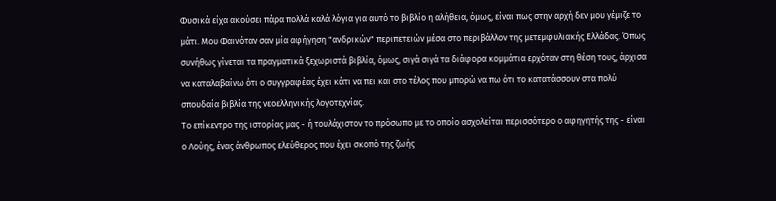Φυσικά είχα ακούσει πάρα πολλά καλά λόγια για αυτό το βιβλίο η αλήθεια, όμως, είναι πως στην αρχή δεν μου γέμιζε το μάτι. Μου Φαινόταν σαν μία αφήγηση "ανδρικών" περιπετειών μέσα στο περιβάλλον της μετεμφυλιακής Ελλάδας. Όπως συνήθως γίνεται τα πραγματικά ξεχωριστά βιβλία, όμως, σιγά σιγά τα διάφορα κομμάτια ερχόταν στη θέση τους, άρχισα να καταλαβαίνω ότι ο συγγραφέας έχει κάτι να πει και στο τέλος που μπορώ να πω ότι το κατατάσσουν στα πολύ σπουδαία βιβλία της νεοελληνικής λογοτεχνίας.
Το επίκεντρο της ιστορίας μας - ή τουλάχιστον το πρόσωπο με το οποίο ασχολείται περισσότερο ο αφηγητής της - είναι ο Λούης, ένας άνθρωπος ελεύθερος που έχει σκοπό της ζωής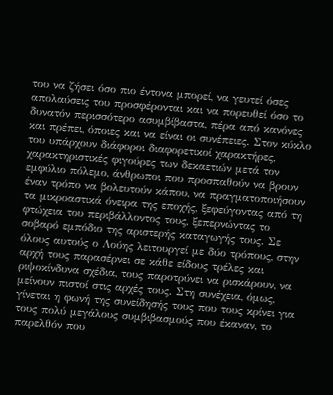του να ζήσει όσο πιο έντονα μπορεί, να γευτεί όσες απολαύσεις του προσφέρονται και να πορευθεί όσο το δυνατόν περισσότερο ασυμβίβαστα, πέρα από κανόνες και πρέπει, όποιες και να είναι οι συνέπειες. Στον κύκλο του υπάρχουν διάφοροι διαφορετικοί χαρακτήρες, χαρακτηριστικές φιγούρες των δεκαετιών μετά τον εμφύλιο πόλεμο, άνθρωποι που προσπαθούν να βρουν έναν τρόπο να βολευτούν κάπου, να πραγματοποιήσουν τα μικροαστικά όνειρα της εποχής, ξεφεύγοντας από τη φτώχεια του περιβάλλοντος τους, ξεπερνώντας το σοβαρό εμπόδιο της αριστερής καταγωγής τους. Σε όλους αυτούς ο Λούης λειτουργεί με δύο τρόπους, στην αρχή τους παρασέρνει σε κάθε είδους τρέλες και ριψοκίνδυνα σχέδια, τους παροτρύνει να ρισκάρουν, να μείνουν πιστοί στις αρχές τους. Στη συνέχεια, όμως, γίνεται η φωνή της συνείδησής τους που τους κρίνει για τους πολύ μεγάλους συμβιβασμούς που έκαναν, το παρελθόν που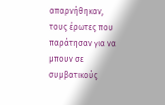απαρνήθηκαν, τους έρωτες που παράτησαν για να μπουν σε συμβατικούς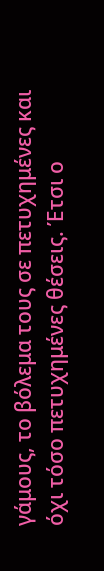γάμους, το βόλεμα τους σε πετυχημένες και όχι τόσο πετυχημένες θέσεις. Έτσι ο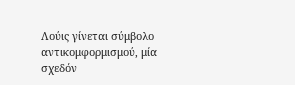Λούις γίνεται σύμβολο αντικομφορμισμού, μία σχεδόν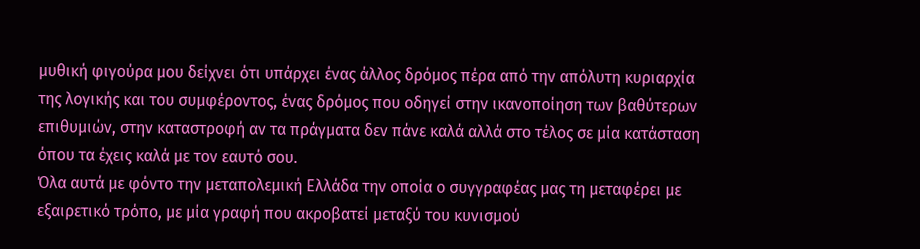μυθική φιγούρα μου δείχνει ότι υπάρχει ένας άλλος δρόμος πέρα από την απόλυτη κυριαρχία της λογικής και του συμφέροντος, ένας δρόμος που οδηγεί στην ικανοποίηση των βαθύτερων επιθυμιών, στην καταστροφή αν τα πράγματα δεν πάνε καλά αλλά στο τέλος σε μία κατάσταση όπου τα έχεις καλά με τον εαυτό σου.
Όλα αυτά με φόντο την μεταπολεμική Ελλάδα την οποία ο συγγραφέας μας τη μεταφέρει με εξαιρετικό τρόπο, με μία γραφή που ακροβατεί μεταξύ του κυνισμού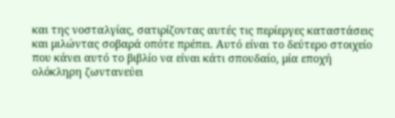και της νοσταλγίας, σατιρίζοντας αυτές τις περίεργες καταστάσεις και μιλώντας σοβαρά οπότε πρέπει. Αυτό είναι το δεύτερο στοιχείο που κάνει αυτό το βιβλίο να είναι κάτι σπουδαίο, μία εποχή ολόκληρη ζωντανεύει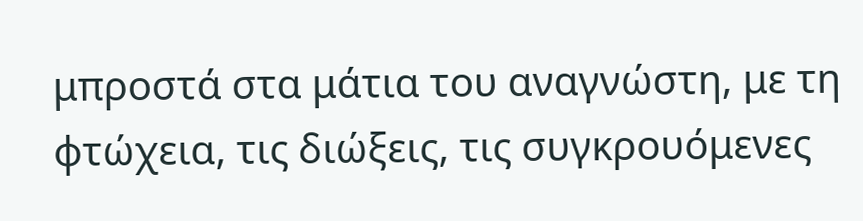μπροστά στα μάτια του αναγνώστη, με τη φτώχεια, τις διώξεις, τις συγκρουόμενες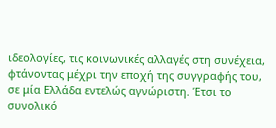ιδεολογίες, τις κοινωνικές αλλαγές στη συνέχεια, φτάνοντας μέχρι την εποχή της συγγραφής του, σε μία Ελλάδα εντελώς αγνώριστη. Έτσι το συνολικό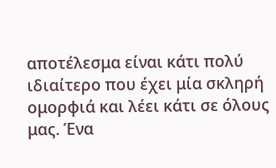αποτέλεσμα είναι κάτι πολύ ιδιαίτερο που έχει μία σκληρή ομορφιά και λέει κάτι σε όλους μας. Ένα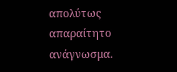απολύτως απαραίτητο ανάγνωσμα.